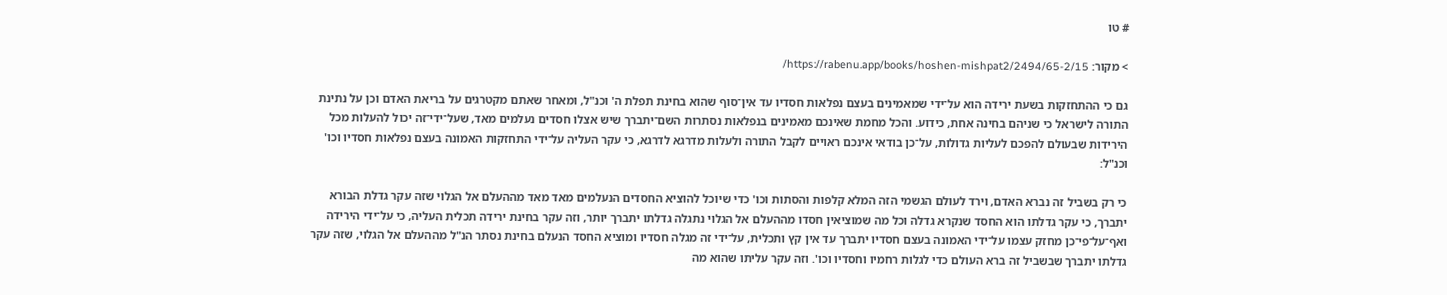# טו

> מקור: https://rabenu.app/books/hoshen-mishpat2/2494/65-2/15/

גם כי ההתחזקות בשעת ירידה הוא על־ידי שמאמינים בעצם נפלאות חסדיו עד אין־סוף שהוא בחינת תפלת ה' וכנ"ל, ומאחר שאתם מקטרגים על בריאת האדם וכן על נתינת התורה לישראל כי שניהם בחינה אחת, כידוע. והכל מחמת שאינכם מאמינים בנפלאות נסתרות השם־יתברך שיש אצלו חסדים נעלמים מאד, שעל־ידי־זה יכול להעלות מכל הירידות שבעולם להפכם לעליות גדולות, על־כן בודאי אינכם ראויים לקבל התורה ולעלות מדרגא לדרגא, כי עקר העליה על־ידי התחזקות האמונה בעצם נפלאות חסדיו וכו' וכנ"ל:

כי רק בשביל זה נברא האדם, וירד לעולם הגשמי הזה המלא קלפות והסתות וכו' כדי שיוכל להוציא החסדים הנעלמים מאד מאד מההעלם אל הגלוי שזה עקר גדלת הבורא יתברך, כי עקר גדלתו הוא החסד שנקרא גדלה וכל מה שמוציאין חסדו מההעלם אל הגלוי נתגלה גדלתו יתברך יותר, וזה עקר בחינת ירידה תכלית העליה, כי על־ידי הירידה ואף־על־פי־כן מחזק עצמו על־ידי האמונה בעצם חסדיו יתברך עד אין קץ ותכלית, על־ידי זה מגלה חסדיו ומוציא החסד הנעלם בחינת נסתר הנ"ל מההעלם אל הגלוי, שזה עקר גדלתו יתברך שבשביל זה ברא העולם כדי לגלות רחמיו וחסדיו וכו'. וזה עקר עליתו שהוא מה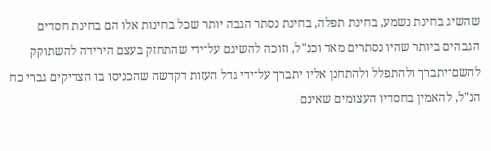שהשיג בחינת נשמע, בחינת תפלה, בחינת נסתר הגבה יותר שכל בחינות אלו הם בחינת חסדים הגבהים ביותר שהיו נסתרים מאד וכנ"ל, וזוכה להשיגם על־ידי שהתחזק בעצם הירידה להשתוקק להשם־יתברך ולהתפלל ולהתחנן אליו יתברך על־ידי גדל העזות דקדשה שהכניסו בו הצדיקים גברי כח הנ"ל, להאמין בחסדיו העצומים שאינם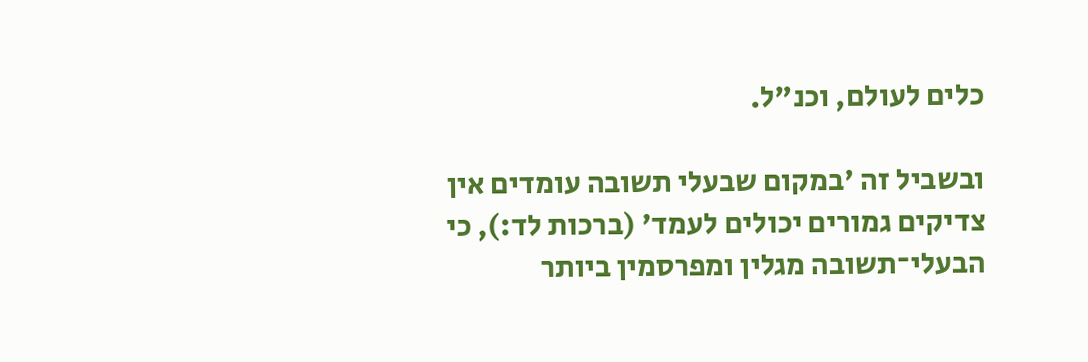כלים לעולם, וכנ"ל.

ובשביל זה 'במקום שבעלי תשובה עומדים אין צדיקים גמורים יכולים לעמד' (ברכות לד:), כי הבעלי־תשובה מגלין ומפרסמין ביותר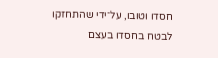חסדו וטובו, על־ידי שהתחזקו לבטח בחסדו בעצם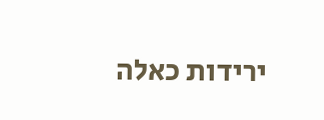ירידות כאלה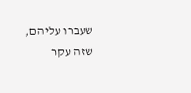שעברו עליהם, שזה עקר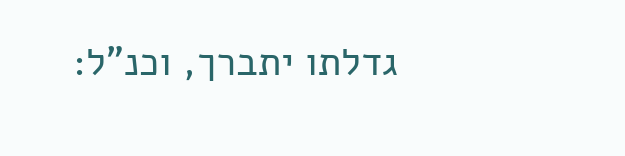גדלתו יתברך, וכנ"ל: